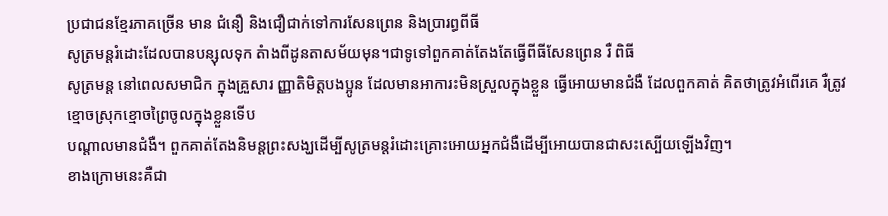ប្រជាជនខ្មែរភាគច្រើន មាន ជំនឿ និងជឿជាក់ទៅការសែនព្រេន និងប្រារព្ធពីធី
សូត្រមន្តរំដោះដែលបានបន្សុលទុក តំាងពីដូនតាសម័យមុន។ជាទូទៅពួកគាត់តែងតែធ្វើពីធីសែនព្រេន រឺ ពិធី
សូត្រមន្ត នៅពេលសមាជិក ក្នុងគ្រួសារ ញ្ញាតិមិត្តបងប្អូន ដែលមានអាការះមិនស្រួលក្នុងខ្លួន ធ្វើអោយមានជំងឺ ដែលពួកគាត់ គិតថាត្រូវអំពើរគេ រឺត្រូវខ្មោចស្រុកខ្មោចព្រៃចូលក្នុងខ្លួនទើប
បណ្តាលមានជំងឺ។ ពួកគាត់តែងនិមន្តព្រះសង្ឃដើម្បីសូត្រមន្តរំដោះគ្រោះអោយអ្នកជំងឺដើម្បីអោយបានជាសះស្បើយឡើងវិញ។
ខាងក្រោមនេះគឺជា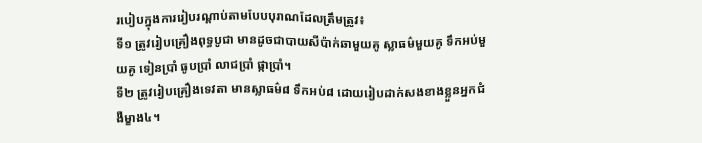របៀបក្នុងការរៀបរណ្ដាប់តាមបែបបុរាណដែលត្រឹមត្រូវ៖
ទី១ ត្រូវរៀបគ្រឿងពុទ្ធបូជា មានដូចជាបាយសីប៉ាក់ឆាមួយគូ ស្លាធម៌មួយគូ ទឹកអប់មួយគូ ទៀនប្រាំ ធូបប្រាំ លាជប្រាំ ផ្កាប្រាំ។
ទី២ ត្រូវរៀបគ្រឿងទេវតា មានស្លាធម៌៨ ទឹកអប់៨ ដោយរៀបដាក់សងខាងខ្លួនអ្នកជំងឺម្ខាង៤។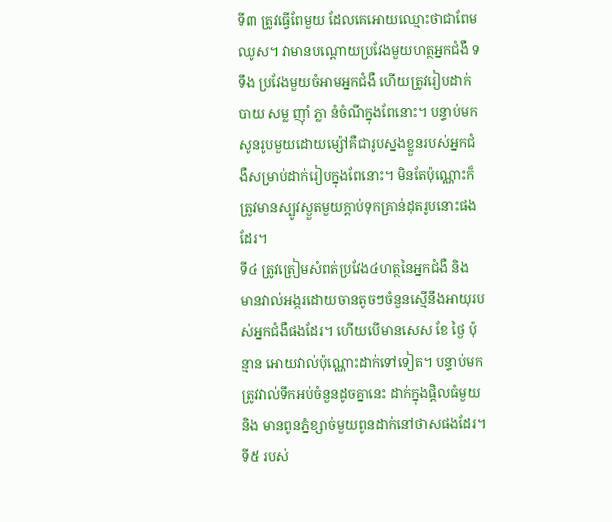ទី៣ ត្រូវធ្វើពែមួយ ដែលគេអោយឈ្មោះថាជាពែមឈូស។ វាមានបណ្ដោយប្រវែងមួយហត្ថអ្នកជំងឺ ទទឹង ប្រវែងមួយចំអាមអ្នកជំងឺ ហើយត្រូវរៀបដាក់បាយ សម្ល ញ៉ាំ ភ្លា នំចំណីក្នុងពែនោះ។ បន្ទាប់មកសូនរូបមួយដោយម្ស៉ៅគឺជារូបស្នងខ្លួនរបស់អ្នកជំងឺសម្រាប់ដាក់រៀបក្នុងពែនោះ។ មិនតែប៉ុណ្ណោះក៏ត្រូវមានស្បូវស្ងួតមួយក្ដាប់ទុកគ្រាន់ដុតរូបនោះផងដែរ។
ទី៤ ត្រូវត្រៀមសំពត់ប្រវែង៤ហត្ថនៃអ្នកជំងឺ និង មានវាល់អង្ករដោយចានតូចៗចំនួនស្មើនឹងអាយុរបស់អ្នកជំងឺផងដែរ។ ហើយបើមានសេស ខែ ថ្ងៃ ប៉ុន្មាន អោយវាល់ប៉ុណ្ណោះដាក់ទៅទៀត។ បន្ទាប់មក ត្រូវវាល់ទឹកអប់ចំនួនដូចគ្នានេះ ដាក់ក្នុងផ្ដិលធំមួយ និង មានពូនភ្នំខ្សាច់មួយពូនដាក់នៅថាសផងដែរ។
ទី៥ របស់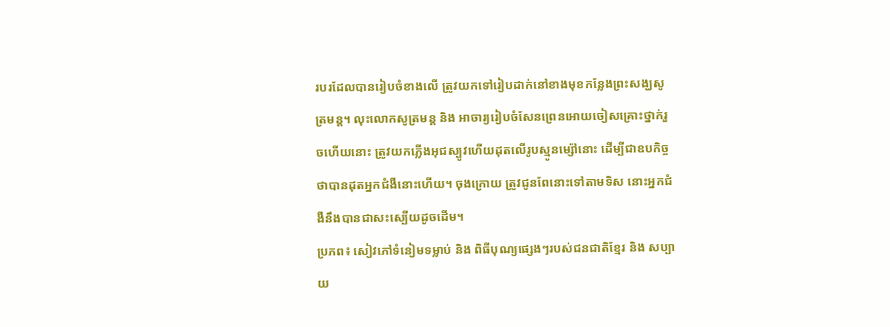របរដែលបានរៀបចំខាងលើ ត្រូវយកទៅរៀបដាក់នៅខាងមុខកន្លែងព្រះសង្ឃសូត្រមន្ត។ លុះលោកសូត្រមន្ត និង អាចារ្យរៀបចំសែនព្រេនអោយចៀសគ្រោះថ្នាក់រួចហើយនោះ ត្រូវយកភ្លើងអុជស្បូវហើយដុតលើរូបស្មូនម្ស៉ៅនោះ ដើម្បីជាឧបកិច្ចថាបានដុតអ្នកជំងឺនោះហើយ។ ចុងក្រោយ ត្រូវជូនពែនោះទៅតាមទិស នោះអ្នកជំងឺនឹងបានជាសះស្បើយដូចដើម។
ប្រភព៖ សៀវភៅទំនៀមទម្លាប់ និង ពិធីបុណ្យផ្សេងៗរបស់ជនជាតិខ្មែរ និង សប្បាយ